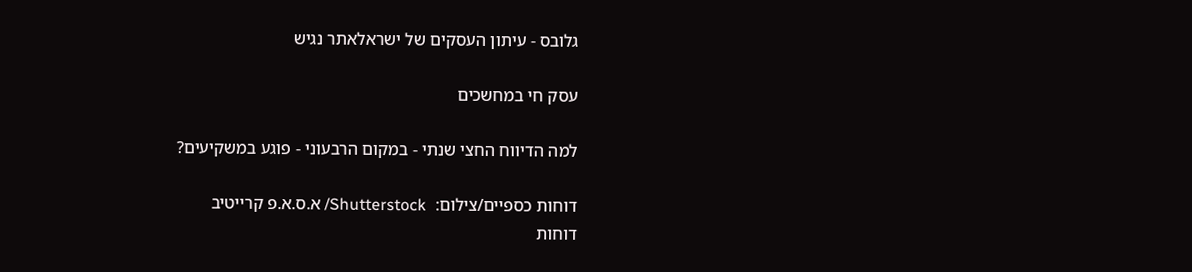גלובס - עיתון העסקים של ישראלאתר נגיש

עסק חי במחשכים

למה הדיווח החצי שנתי - במקום הרבעוני - פוגע במשקיעים?

דוחות כספיים/צילום:  Shutterstock/ א.ס.א.פ קרייטיב
דוחות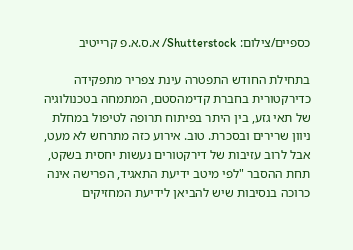כספיים/צילום: Shutterstock/ א.ס.א.פ קרייטיב

בתחילת החודש התפטרה עינת צפריר מתפקידה כדירקטורית בחברת קדימהסטם, המתמחה בטכנולוגיה של תאי גזע, בין היתר בפיתוח תרופה לטיפול במחלת ניוון שרירים ובסכרת. טוב. אירוע כזה מתרחש לא מעט, אבל לרוב עזיבות של דירקטורים נעשות יחסית בשקט, תחת ההסבר "לפי מיטב ידיעת התאגיד, הפרישה אינה כרוכה בנסיבות שיש להביאן לידיעת המחזיקים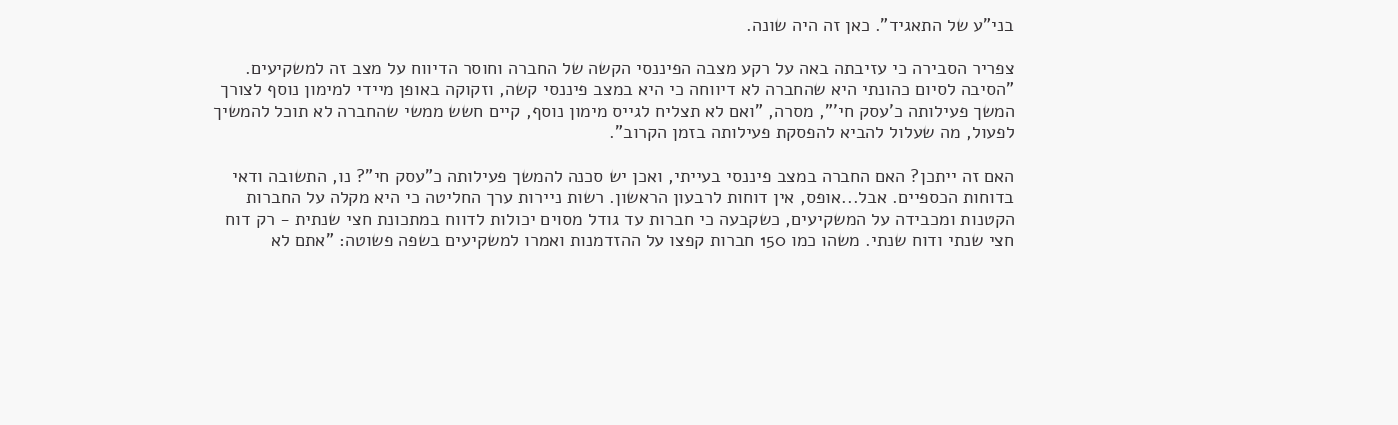בני"ע של התאגיד". כאן זה היה שונה.

צפריר הסבירה כי עזיבתה באה על רקע מצבה הפיננסי הקשה של החברה וחוסר הדיווח על מצב זה למשקיעים. "הסיבה לסיום כהונתי היא שהחברה לא דיווחה כי היא במצב פיננסי קשה, וזקוקה באופן מיידי למימון נוסף לצורך המשך פעילותה כ'עסק חי'", מסרה, "ואם לא תצליח לגייס מימון נוסף, קיים חשש ממשי שהחברה לא תוכל להמשיך לפעול, מה שעלול להביא להפסקת פעילותה בזמן הקרוב".

האם זה ייתכן? האם החברה במצב פיננסי בעייתי, ואכן יש סכנה להמשך פעילותה כ"עסק חי"? נו, התשובה ודאי בדוחות הכספיים. אבל...אופס, אין דוחות לרבעון הראשון. רשות ניירות ערך החליטה כי היא מקלה על החברות הקטנות ומכבידה על המשקיעים, כשקבעה כי חברות עד גודל מסוים יכולות לדווח במתכונת חצי שנתית - רק דוח חצי שנתי ודוח שנתי. משהו כמו 150 חברות קפצו על ההזדמנות ואמרו למשקיעים בשפה פשוטה: "אתם לא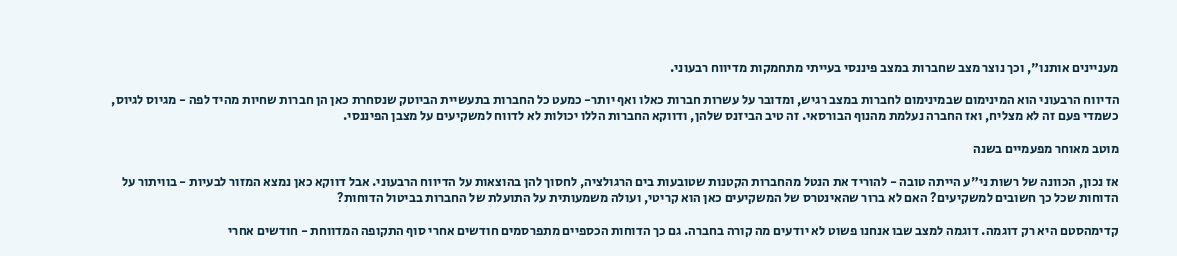מעניינים אותנו", וכך נוצר מצב שחברות במצב פיננסי בעייתי מתחמקות מדיווח רבעוני.

הדיווח הרבעוני הוא המינימום שבמינימום לחברות במצב רגיש, ומדובר על עשרות חברות כאלו ואף יותר- כמעט כל החברות בתעשיית הביוטק שנסחרת כאן הן חברות שחיות מהיד לפה - מגיוס לגיוס, כשמדי פעם זה לא מצליח, ואז החברה נעלמת מהנוף הבורסאי. זה טיב הביזנס שלהן, ודווקא החברות הללו יכולות לא לדווח למשקיעים על מצבן הפיננסי.

מוטב מאוחר מפעמיים בשנה

אז נכון, הכוונה של רשות ני"ע הייתה טובה - להוריד את הנטל מהחברות הקטנות שטובעות בים הרגולציה, לחסוך להן בהוצאות על הדיווח הרבעוני. אבל דווקא כאן נמצא המזור לבעיות - בוויתור על הדוחות שכל כך חשובים למשקיעים? האם לא ברור שהאינטרס של המשקיעים כאן הוא קריטי, ועולה משמעותית על התועלת של החברות בביטול הדוחות?

קדימהסטם היא רק דוגמה. דוגמה למצב שבו אנחנו פשוט לא יודעים מה קורה בחברה. גם כך הדוחות הכספיים מתפרסמים חודשים אחרי סוף התקופה המדווחת - חודשים אחרי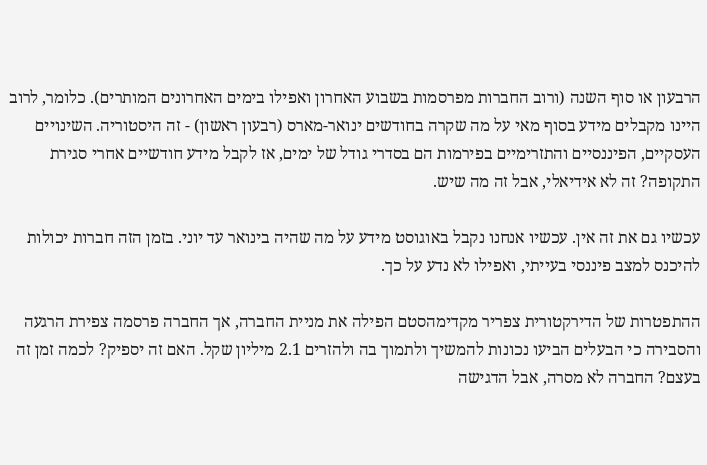הרבעון או סוף השנה (ורוב החברות מפרסמות בשבוע האחרון ואפילו בימים האחרונים המותרים). כלומר, לרוב היינו מקבלים מידע בסוף מאי על מה שקרה בחודשים ינואר-מארס (רבעון ראשון) - זה היסטוריה. השינויים העסקיים, הפיננסיים והתזרימיים בפירמות הם בסדרי גודל של ימים, אז לקבל מידע חודשיים אחרי סגירת התקופה? זה לא אידיאלי, אבל זה מה שיש.

עכשיו גם את זה אין. עכשיו אנחנו נקבל באוגוסט מידע על מה שהיה בינואר עד יוני. בזמן הזה חברות יכולות להיכנס למצב פיננסי בעייתי, ואפילו לא נדע על כך.

ההתפטרות של הדירקטורית צפריר מקדימהסטם הפילה את מניית החברה, אך החברה פרסמה צפירת הרגעה והסבירה כי הבעלים הביעו נכונות להמשיך ולתמוך בה ולהזרים 2.1 מיליון שקל. האם זה יספיק? לכמה זמן זה בעצם? החברה לא מסרה, אבל הדגישה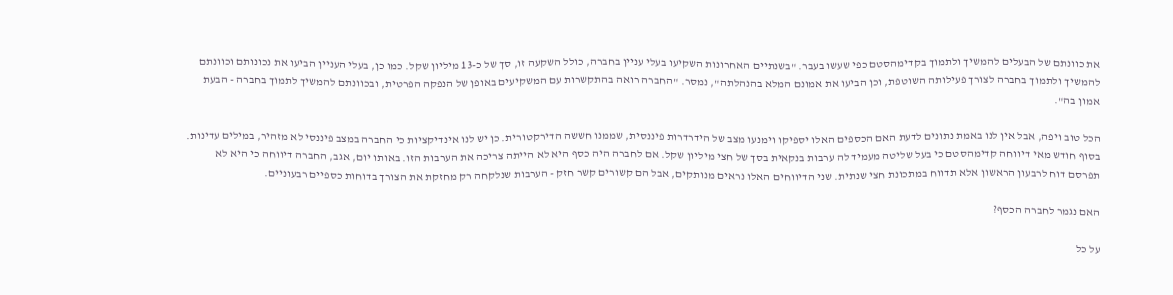את כוונתם של הבעלים להמשיך ולתמוך בקדימהסטם כפי שעשו בעבר. "בשנתיים האחרונות השקיעו בעלי עניין בחברה, כולל השקעה זו, סך של כ-13 מיליון שקל. כמו כן, בעלי העניין הביעו את נכונותם וכוונתם להמשיך ולתמוך בחברה לצורך פעילותה השוטפת, וכן הביעו את אמונם המלא בהנהלתה", נמסר. "החברה רואה בהתקשרות עם המשקיעים באופן של הנפקה הפרטית, ובכוונתם להמשיך לתמוך בחברה - הבעת אמון בה".

הכל טוב ויפה, אבל אין לנו באמת נתונים לדעת האם הכספים האלו יספיקו וימנעו מצב של הידרדרות פיננסית, שממנו חששה הדירקטורית. כן יש לנו אינדיקציות כי החברה במצב פיננסי לא מזהיר, במילים עדינות. בסוף חודש מאי דיווחה קדימהסטם כי בעל שליטה מעמיד לה ערבות בנקאית בסך של חצי מיליון שקל. אם לחברה היה כסף היא לא הייתה צריכה את הערבות הזו. באותו יום, אגב, החברה דיווחה כי היא לא תפרסם דוח לרבעון הראשון אלא תדווח במתכונת חצי שנתית. שני הדיווחים האלו נראים מנותקים, אבל הם קשורים קשר חזק - הערבות שנלקחה רק מחזקת את הצורך בדוחות כספיים רבעוניים.

האם נגמר לחברה הכסף?

על כל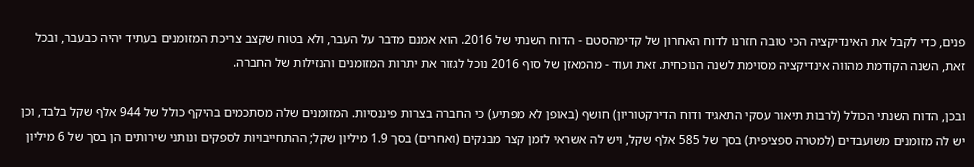פנים, כדי לקבל את האינדיקציה הכי טובה חזרנו לדוח האחרון של קדימהסטם - הדוח השנתי של 2016. הוא אמנם מדבר על העבר, ולא בטוח שקצב צריכת המזומנים בעתיד יהיה כבעבר, ובכל זאת, השנה הקודמת מהווה אינדיקציה מסוימת לשנה הנוכחית. זאת ועוד - מהמאזן של סוף 2016 נוכל לגזור את יתרות המזומנים והנזילות של החברה.

ובכן, הדוח השנתי הכולל (לרבות תיאור עסקי התאגיד ודוח הדירקטוריון) חושף (באופן לא מפתיע) כי החברה בצרות פיננסיות. המזומנים שלה מסתכמים בהיקף כולל של 944 אלף שקל בלבד, וכן יש לה מזומנים משועבדים (למטרה ספציפית) בסך של 585 אלף שקל, ויש לה אשראי לזמן קצר מבנקים (ואחרים) בסך 1.9 מיליון שקל; ההתחייבויות לספקים ונותני שירותים הן בסך של 6 מיליון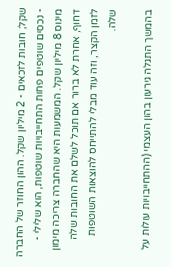שקל; חובות לזכאים - 2 מיליון שקל. ההון החוזר של החברה - נכסים שוטפים פחות התחייבויות שוטפות, הוא שלילי - מינוס 8 מיליון שקל. המשמעות היא שהחברה צריכה מימון דחוף, אחרת לא ברור אם תוכל לשלם את החובות שלה לזמן הקצר, וזה עוד מבלי להתייחס להוצאות השוטפות שלה.

בהמשך התגלה גירעון בהון העצמי (ההתחייבויות עולות על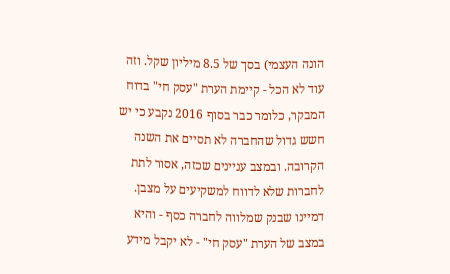הונה העצמי) בסך של 8.5 מיליון שקל. וזה עוד לא הכל - קיימת הערת "עסק חי" בדוח המבקר, כלומר כבר בסוף 2016 נקבע כי יש חשש גדול שהחברה לא תסיים את השנה הקרובה. ובמצב עניינים שכזה, אסור לתת לחברות שלא לדווח למשקיעים על מצבן. דמיינו שבנק שמלווה לחברה כסף - והיא במצב של הערת "עסק חי" - לא יקבל מידע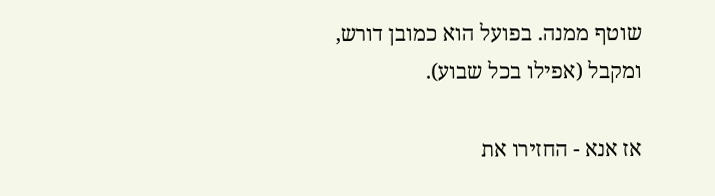שוטף ממנה. בפועל הוא כמובן דורש, ומקבל (אפילו בכל שבוע).

אז אנא - החזירו את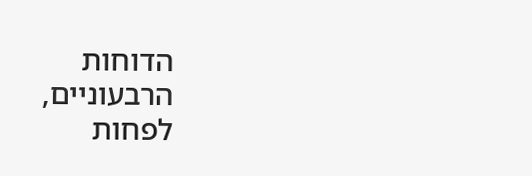הדוחות הרבעוניים, לפחות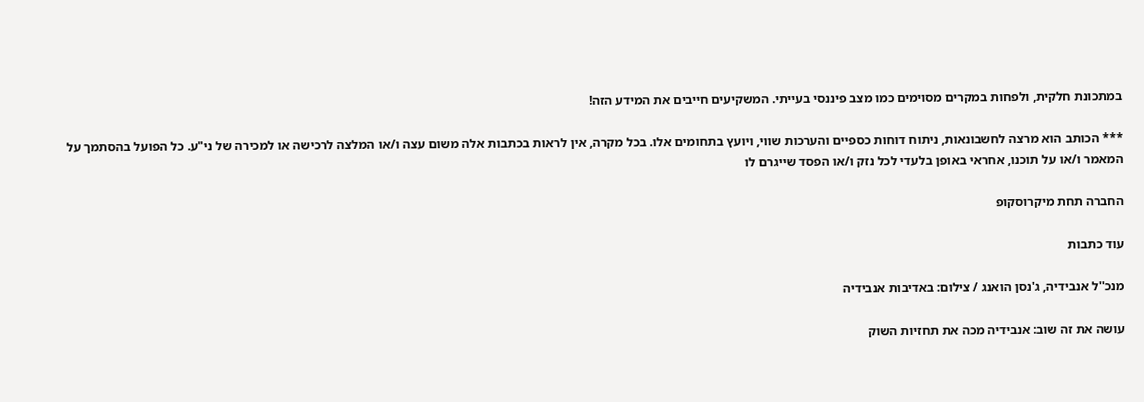במתכונת חלקית, ולפחות במקרים מסוימים כמו מצב פיננסי בעייתי. המשקיעים חייבים את המידע הזה!

*** הכותב הוא מרצה לחשבונאות, ניתוח דוחות כספיים והערכות שווי, ויועץ בתחומים אלו. בכל מקרה, אין לראות בכתבות אלה משום עצה ו/או המלצה לרכישה או למכירה של ני"ע. כל הפועל בהסתמך על המאמר ו/או על תוכנו, אחראי באופן בלעדי לכל נזק ו/או הפסד שייגרם לו

החברה תחת מיקרוסקופ

עוד כתבות

מנכ''ל אנבידיה, ג'נסן הואנג / צילום: באדיבות אנבידיה

עושה את זה שוב: אנבידיה מכה את תחזיות השוק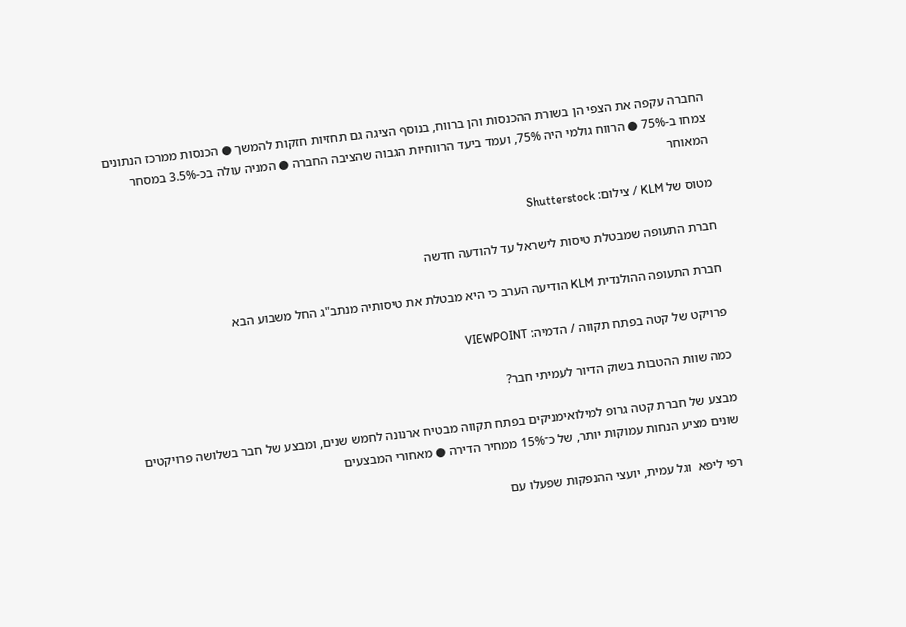החברה עקפה את הצפי הן בשורת ההכנסות והן ברווח, בנוסף הציגה גם תחזיות חזקות להמשך ● הכנסות ממרכז הנתונים צמחו ב-75% ● הרווח גולמי היה 75%, ועמד ביעד הרווחיות הגבוה שהציבה החברה ● המניה עולה בכ-3.5% במסחר המאוחר

מטוס של KLM / צילום: Shutterstock

חברת התעופה שמבטלת טיסות לישראל עד להודעה חדשה

חברת התעופה ההולנדית KLM הודיעה הערב כי היא מבטלת את טיסותיה מנתב"ג החל משבוע הבא

פרויקט של קטה בפתח תקווה / הדמיה: VIEWPOINT

כמה שוות ההטבות בשוק הדיור לעמיתי חבר?

מבצע של חברת קטה גרופ למילואימניקים בפתח תקווה מבטיח ארנונה לחמש שנים, ומבצע של חבר בשלושה פרויקטים שונים מציע הנחות עמוקות יותר, של כ־15% ממחיר הדירה ● מאחורי המבצעים

רפי ליפא  וגל עמית, יועצי ההנפקות שפעלו עם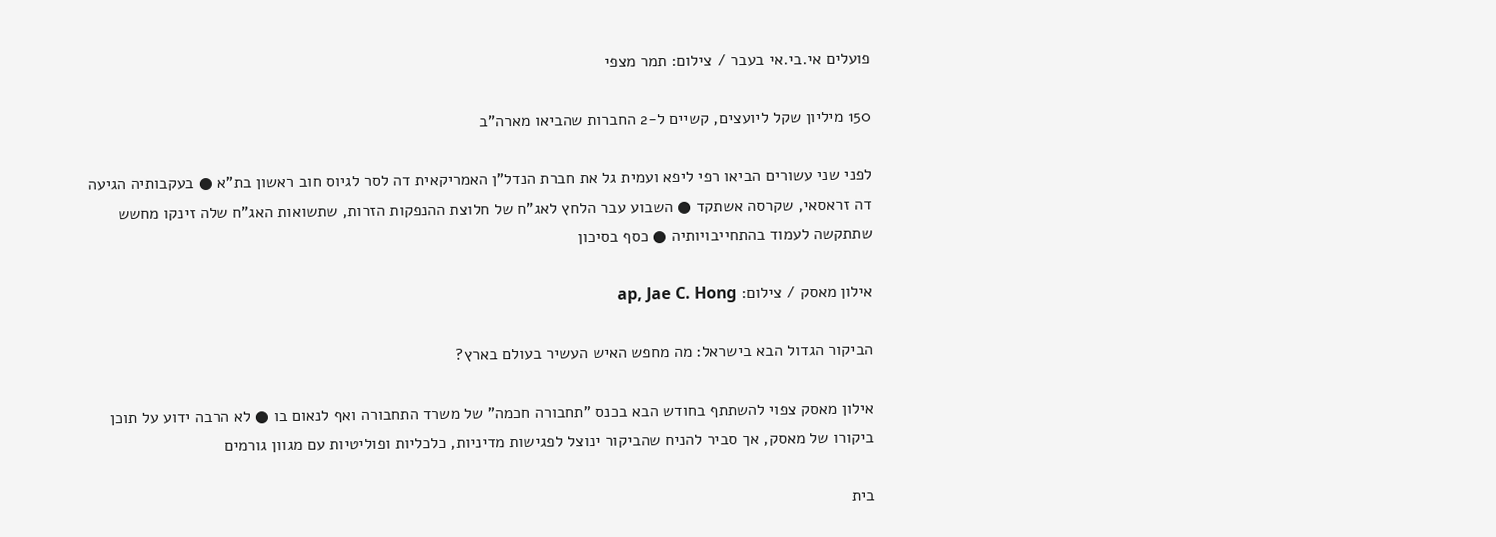פועלים אי.בי.אי בעבר / צילום: תמר מצפי

150 מיליון שקל ליועצים, קשיים ל-2 החברות שהביאו מארה"ב

לפני שני עשורים הביאו רפי ליפא ועמית גל את חברת הנדל"ן האמריקאית דה לסר לגיוס חוב ראשון בת"א ● בעקבותיה הגיעה דה זראסאי, שקרסה אשתקד ● השבוע עבר הלחץ לאג"ח של חלוצת ההנפקות הזרות, שתשואות האג"ח שלה זינקו מחשש שתתקשה לעמוד בהתחייבויותיה ● כסף בסיכון

אילון מאסק / צילום: ap, Jae C. Hong

הביקור הגדול הבא בישראל: מה מחפש האיש העשיר בעולם בארץ?

אילון מאסק צפוי להשתתף בחודש הבא בכנס "תחבורה חכמה" של משרד התחבורה ואף לנאום בו ● לא הרבה ידוע על תוכן ביקורו של מאסק, אך סביר להניח שהביקור ינוצל לפגישות מדיניות, כלכליות ופוליטיות עם מגוון גורמים

בית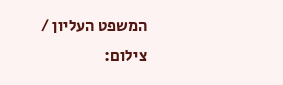המשפט העליון / צילום: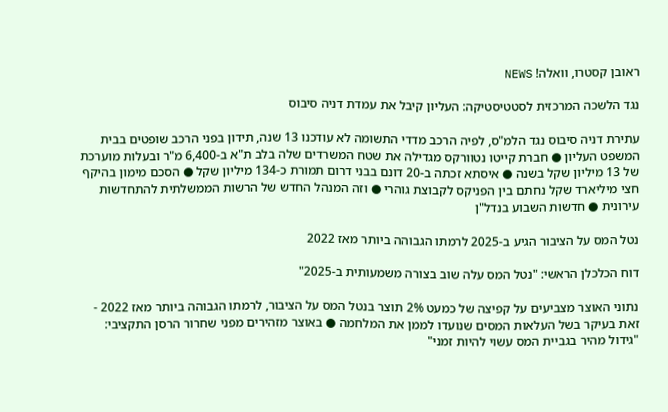ראובן קסטרו, וואלה! NEWS

נגד הלשכה המרכזית לסטטיסטיקה: העליון קיבל את עמדת דניה סיבוס

עתירת דניה סיבוס נגד הלמ"ס, לפיה הרכב מדדי התשומה לא עודכנו 13 שנה, תידון בפני הרכב שופטים בבית המשפט העליון ● חברת קייטו נטוורקס מגדילה את שטח המשרדים שלה בלב ת"א ב-6,400 מ"ר ובעלות מוערכת של 13 מיליון שקל בשנה ● איסתא זכתה ב-20 דונם בבני דרום תמורת כ-134 מיליון שקל ● הסכם מימון בהיקף חצי מיליארד שקל נחתם בין הפניקס לקבוצת גוהרי ● וזה המנהל החדש של הרשות הממשלתית להתחדשות עירונית ● חדשות השבוע בנדל"ן

נטל המס על הציבור הגיע ב-2025 לרמתו הגבוהה ביותר מאז 2022

דוח הכלכלן הראשי: "נטל המס עלה שוב בצורה משמעותית ב-2025"

נתוני האוצר מצביעים על קפיצה של כמעט 2% תוצר בנטל המס על הציבור, לרמתו הגבוהה ביותר מאז 2022 - זאת בעיקר בשל העלאות המסים שנועדו לממן את המלחמה ● באוצר מזהירים מפני שחרור הרסן התקציבי: "גידול מהיר בגביית המס עשוי להיות זמני"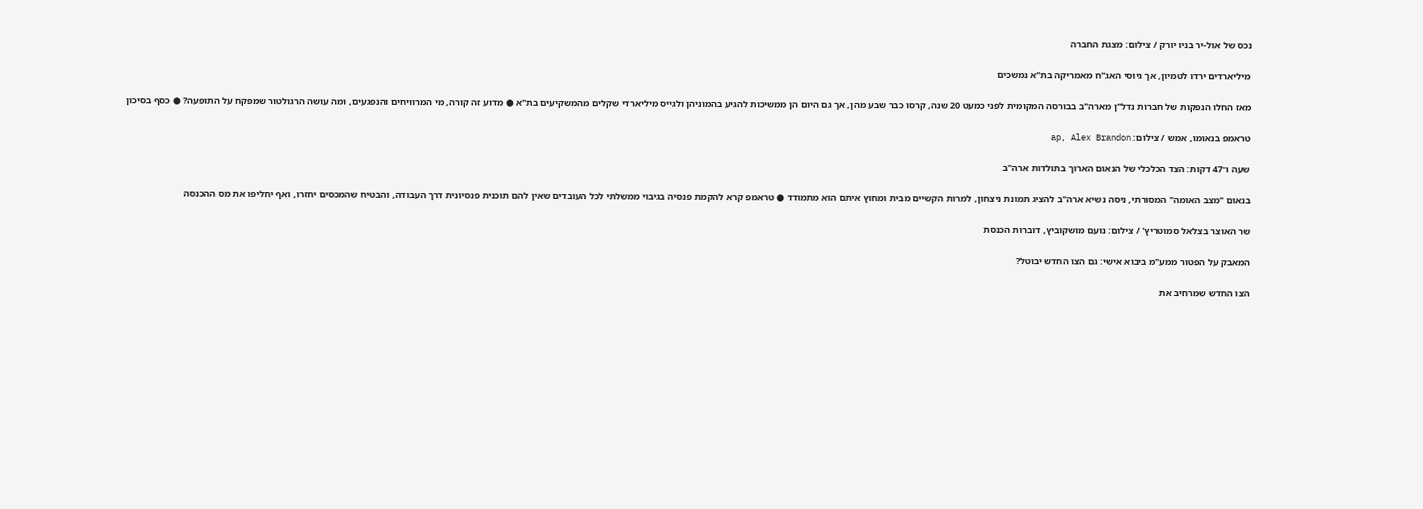נכס של אול-יר בניו יורק / צילום: מצגת החברה

מיליארדים ירדו לטמיון, אך גיוסי האג"ח מאמריקה בת"א נמשכים

מאז החלו הנפקות של חברות נדל"ן מארה"ב בבורסה המקומית לפני כמעט 20 שנה, קרסו כבר שבע מהן, אך גם היום הן ממשיכות להגיע בהמוניהן ולגייס מיליארדי שקלים מהמשקיעים בת"א ● מדוע זה קורה, מי המרוויחים והנפגעים, ומה עושה הרגולטור שמפקח על התופעה? ● כסף בסיכון

טראמפ בנאומו, אמש / צילום: ap, Alex Brandon

שעה ו־47 דקות: הצד הכלכלי של הנאום הארוך בתולדות ארה"ב

בנאום "מצב האומה" המסורתי, ניסה נשיא ארה"ב להציג תמונת ניצחון, למרות הקשיים מבית ומחוץ איתם הוא מתמודד ● טראמפ קרא להקמת פנסיה בגיבוי ממשלתי לכל העובדים שאין להם תוכנית פנסיונית דרך העבודה, והבטיח שהמכסים יחזרו, ואף יחליפו את מס ההכנסה

שר האוצר בצלאל סמוטריץ' / צילום: נועם מושקוביץ, דוברות הכנסת

המאבק על הפטור ממע"מ ביבוא אישי: גם הצו החדש יבוטל?

הצו החדש שמרחיב את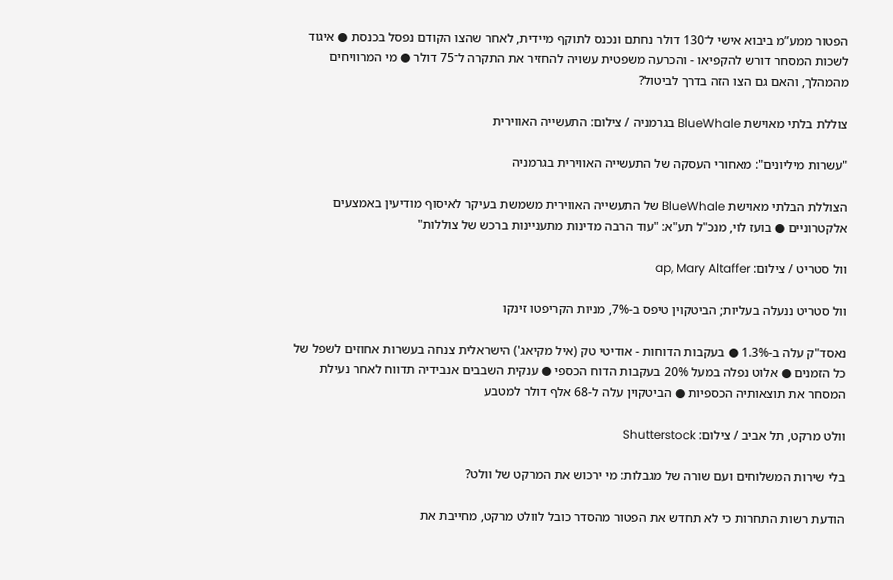הפטור ממע”מ ביבוא אישי ל־130 דולר נחתם ונכנס לתוקף מיידית, לאחר שהצו הקודם נפסל בכנסת ● איגוד לשכות המסחר דורש להקפיאו - והכרעה משפטית עשויה להחזיר את התקרה ל־75 דולר ● מי המרוויחים מהמהלך, והאם גם הצו הזה בדרך לביטול?

צוללת בלתי מאוישת BlueWhale בגרמניה / צילום: התעשייה האווירית

"עשרות מיליונים": מאחורי העסקה של התעשייה האווירית בגרמניה

הצוללת הבלתי מאוישת BlueWhale של התעשייה האווירית משמשת בעיקר לאיסוף מודיעין באמצעים אלקטרוניים ● בועז לוי, מנכ"ל תע"א: "עוד הרבה מדינות מתעניינות ברכש של צוללות"

וול סטריט / צילום: ap, Mary Altaffer

וול סטריט ננעלה בעליות; הביטקוין טיפס ב-7%, מניות הקריפטו זינקו

נאסד"ק עלה ב-1.3% ● בעקבות הדוחות - אודיטי טק (איל מקיאג') הישראלית צנחה בעשרות אחוזים לשפל של כל הזמנים ● אלוט נפלה במעל 20% בעקבות הדוח הכספי ● ענקית השבבים אנבידיה תדווח לאחר נעילת המסחר את תוצאותיה הכספיות ● הביטקוין עלה ל-68 אלף דולר למטבע

וולט מרקט, תל אביב / צילום: Shutterstock

בלי שירות המשלוחים ועם שורה של מגבלות: מי ירכוש את המרקט של וולט?

הודעת רשות התחרות כי לא תחדש את הפטור מהסדר כובל לוולט מרקט, מחייבת את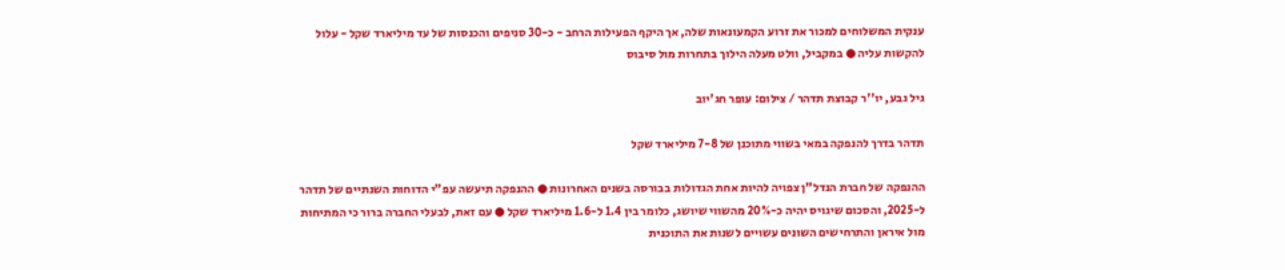ענקית המשלוחים למכור את זרוע הקמעונאות שלה, אך היקף הפעילות הרחב - כ-30 סניפים והכנסות של עד מיליארד שקל - עלול להקשות עליה ● במקביל, וולט מעלה הילוך בתחרות מול סיבוס

גיל גבע, יו''ר קבוצת תדהר / צילום: עופר חג'יוב

תדהר בדרך להנפקה במאי בשווי מתוכנן של 7-8 מיליארד שקל

ההנפקה של חברת הנדל"ן צפויה להיות אחת הגדולות בבורסה בשנים האחרונות ● ההנפקה תיעשה עפ"י הדוחות השנתיים של תדהר ל-2025, והסכום שיגויס יהיה כ-20% מהשווי שיושג, כלומר בין 1.4 ל-1.6 מיליארד שקל ● עם זאת, לבעלי החברה ברור כי המתיחות מול איראן והתרחישים השונים עשויים לשנות את התוכנית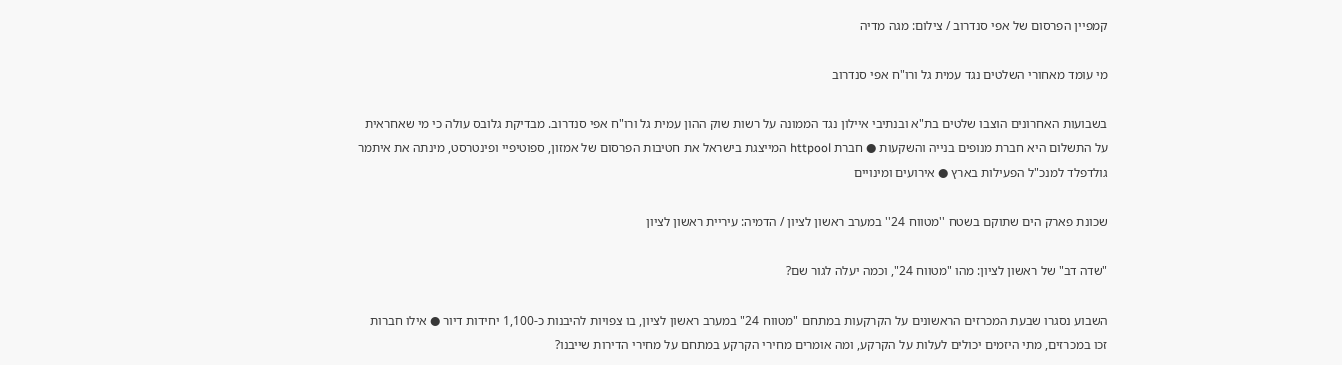קמפיין הפרסום של אפי סנדרוב / צילום: מגה מדיה

מי עומד מאחורי השלטים נגד עמית גל ורו"ח אפי סנדרוב

בשבועות האחרונים הוצבו שלטים בת"א ובנתיבי איילון נגד הממונה על רשות שוק ההון עמית גל ורו"ח אפי סנדרוב. מבדיקת גלובס עולה כי מי שאחראית על התשלום היא חברת מנופים בנייה והשקעות ● חברת httpool המייצגת בישראל את חטיבות הפרסום של אמזון, ספוטיפיי ופינטרסט, מינתה את איתמר גולדפלד למנכ"ל הפעילות בארץ ● אירועים ומינויים

שכונת פארק הים שתוקם בשטח ''מטווח 24'' במערב ראשון לציון / הדמיה: עיריית ראשון לציון

"שדה דב" של ראשון לציון: מהו "מטווח 24", וכמה יעלה לגור שם?

השבוע נסגרו שבעת המכרזים הראשונים על הקרקעות במתחם "מטווח 24" במערב ראשון לציון, בו צפויות להיבנות כ-1,100 יחידות דיור ● אילו חברות זכו במכרזים, מתי היזמים יכולים לעלות על הקרקע, ומה אומרים מחירי הקרקע במתחם על מחירי הדירות שייבנו?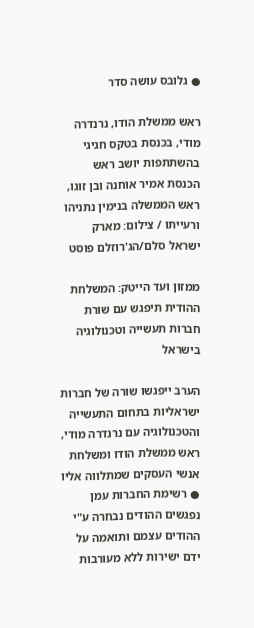● גלובס עושה סדר

ראש ממשלת הודו, נרנדרה מודי, בכנסת בטקס חגיגי בהשתתפות יושב ראש הכנסת אמיר אוחנה ובן זוגו, ראש הממשלה בנימין נתניהו ורעייתו / צילום: מארק ישראל סלם/הג'רוזלם פוסט

ממזון ועד הייטק: המשלחת ההודית תיפגש עם שורת חברות תעשייה וטכנולוגיה בישראל

הערב ייפגשו שורה של חברות ישראליות בתחום התעשייה והטכנולוגיה עם נרנדרה מודי, ראש ממשלת הודו ומשלחת אנשי העסקים שמתלווה אליו ● רשימת החברות עמן נפגשים ההודים נבחרה ע"י ההודים עצמם ותואמה על ידם ישירות ללא מעורבות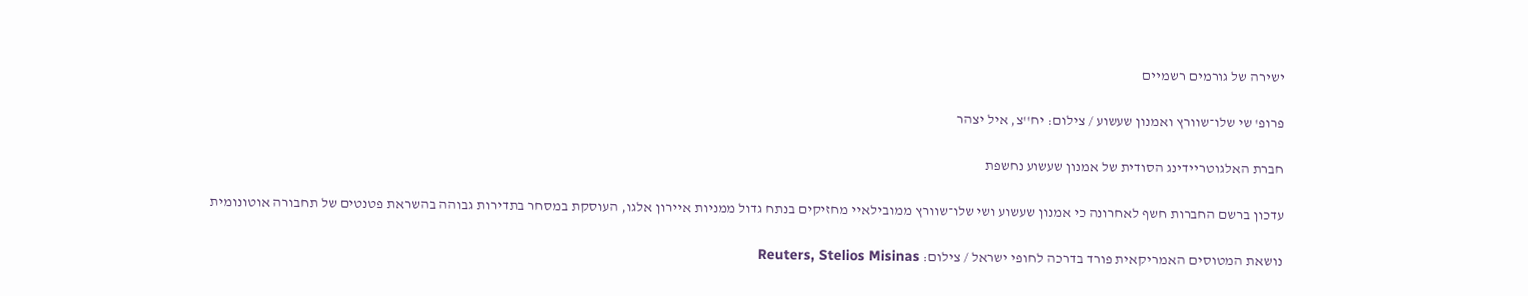ישירה של גורמים רשמיים

פרופ' שי שלו־שוורץ ואמנון שעשוע / צילום: יח''צ, איל יצהר

חברת האלגוטריידינג הסודית של אמנון שעשוע נחשפת

עדכון ברשם החברות חשף לאחרונה כי אמנון שעשוע ושי שלו־שוורץ ממובילאיי מחזיקים בנתח גדול ממניות איירון אלגו, העוסקת במסחר בתדירות גבוהה בהשראת פטנטים של תחבורה אוטונומית

נושאת המטוסים האמריקאית פורד בדרכה לחופי ישראל / צילום: Reuters, Stelios Misinas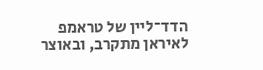הדד־ליין של טראמפ לאיראן מתקרב, ובאוצר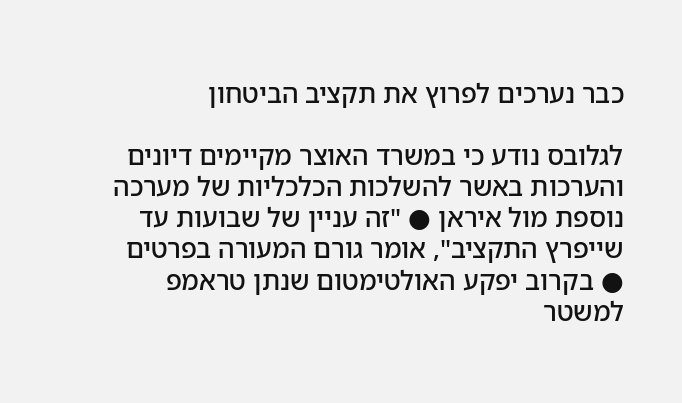כבר נערכים לפרוץ את תקציב הביטחון

לגלובס נודע כי במשרד האוצר מקיימים דיונים והערכות באשר להשלכות הכלכליות של מערכה נוספת מול איראן ● "זה עניין של שבועות עד שייפרץ התקציב", אומר גורם המעורה בפרטים ● בקרוב יפקע האולטימטום שנתן טראמפ למשטר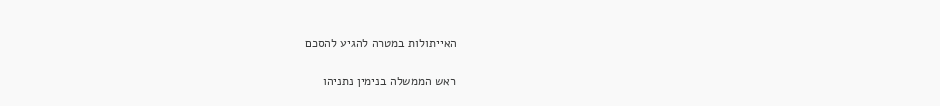האייתולות במטרה להגיע להסכם

ראש הממשלה בנימין נתניהו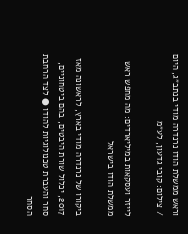וראש ממשלת הודו נרנדרה מודי בנתב״ג, היום / צילום: קובי גדעון, לע״מ

לייזר ועסקאות במיליארדים: מה מחפש ראש ממשלת הודו בישראל

ביקורו של נרנדרה מודי בארץ, לראשונה מאז 2017, יכלול שורת היבטים, בהם ביטחוניים, סחר והעברת טכנולוגיות להודו ● לצד הרחבת הסחר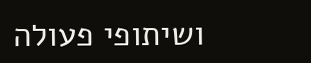ושיתופי פעולה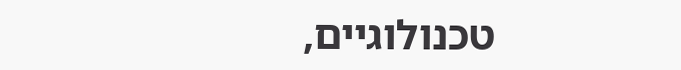טכנולוגיים,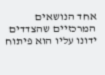אחד הנושאים המרכזיים שהצדדים ידונו עליו הוא פיתוח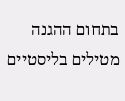בתחום ההגנה מטילים בליסטיים